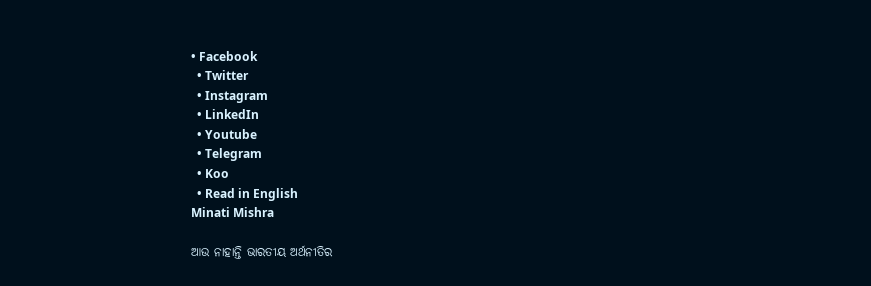• Facebook
  • Twitter
  • Instagram
  • LinkedIn
  • Youtube
  • Telegram
  • Koo
  • Read in English
Minati Mishra

ଆଉ ନାହାନ୍ତି ଭାରତୀୟ ଅର୍ଥନୀତିର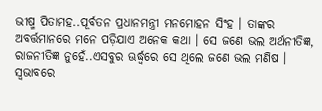ଭୀଷ୍ମ ପିତାମହ..ପୂର୍ବତନ ପ୍ରଧାନମନ୍ତ୍ରୀ ମନମୋହନ ସିଂହ । ତାଙ୍କର ଅବର୍ତ୍ତମାନରେ ମନେ ପଡ଼ିଯାଏ ଅନେକ କଥା । ସେ ଜଣେ ଭଲ ଅର୍ଥନୀତିଜ୍ଞ, ରାଜନୀତିଜ୍ଞ ନୁହେଁ..ଏସବୁର ଊର୍ଦ୍ଧ୍ୱରେ ସେ ଥିଲେ ଜଣେ ଭଲ ମଣିଷ । ସ୍ୱଭାବରେ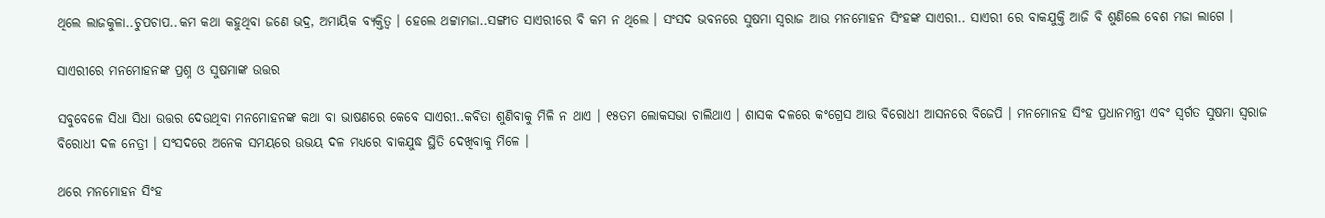ଥିଲେ ଲାଜକୁଳା..ଚୁପଚାପ..କମ କଥା କହୁଥିବା ଜଣେ ଭଦ୍ର, ଅମାୟିକ ବ୍ୟକ୍ତିତ୍ୱ । ହେଲେ ଥଟ୍ଟାମଜା..ସଙ୍ଗୀତ ସାଏରୀରେ ବି କମ ନ ଥିଲେ । ସଂସଦ ଭବନରେ ସୁଷମା ସ୍ୱରାଜ ଆଉ ମନମୋହନ ସିଂହଙ୍କ ସାଏରୀ.. ସାଏରୀ ରେ ବାକଯୁକ୍ତି ଆଜି ବି ଶୁଣିଲେ ବେଶ ମଜା ଲାଗେ ।

ସାଏରୀରେ ମନମୋହନଙ୍କ ପ୍ରଶ୍ନ ଓ ସୁଷମାଙ୍କ ଉତ୍ତର

ସବୁବେଳେ ସିଧା ସିଧା ଉତ୍ତର ଦେଉଥିବା ମନମୋହନଙ୍କ କଥା ବା ଭାଷଣରେ କେବେ ସାଏରୀ..କବିତା ଶୁଣିବାକୁ ମିଳି ନ ଥାଏ । ୧୫ତମ ଲୋକସଭା ଚାଲିଥାଏ । ଶାସକ ଦଳରେ କଂଗ୍ରେସ ଆଉ ବିରୋଧୀ ଆସନରେ ବିଜେପି । ମନମୋନହ ସିଂହ ପ୍ରଧାନମନ୍ତ୍ରୀ ଏବଂ ସ୍ୱର୍ଗତ ସୁଷମା ସ୍ୱରାଜ ବିରୋଧୀ ଦଳ ନେତ୍ରୀ । ସଂସଦରେ ଅନେକ ସମୟରେ ଉଭୟ ଦଳ ମଧ୍ୟରେ ବାକଯୁଦ୍ଧ ସ୍ଥିତି ଦେଖିବାକୁ ମିଳେ ।

ଥରେ ମନମୋହନ ସିଂହ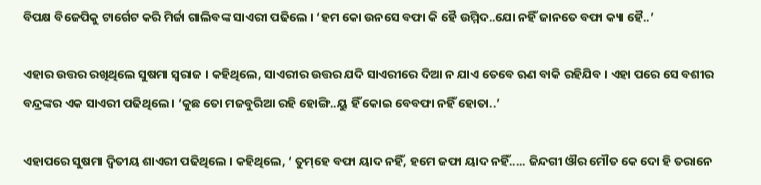ବିପକ୍ଷ ବିଜେପିକୁ ଟାର୍ଗେଟ କରି ମିର୍ଜା ଗାଲିବଙ୍କ ସାଏରୀ ପଢିଲେ । ‘ହମ କୋ ଉନସେ ବଫା କି ହୈ ଉମ୍ମିଦ..ଯୋ ନହିଁ ଜାନତେ ବଫା କ୍ୟା ହୈ..’

ଏହାର ଉତ୍ତର ରଖିଥିଲେ ସୁଷମା ସ୍ୱରାଜ । କହିଥିଲେ, ସାଏରୀର ଉତ୍ତର ଯଦି ସାଏରୀରେ ଦିଆ ନ ଯାଏ ତେବେ ଋଣ ବାକି ରହିଯିବ । ଏହା ପରେ ସେ ବଶୀର ବନ୍ଦ୍ରଙ୍କର ଏକ ସାଏରୀ ପଢିଥିଲେ । ‘କୁଛ ତୋ ମଜବୁରିଆ ରହି ହୋଙ୍ଗି..ୟୁ ହିଁ କୋଇ ବେବଫା ନହିଁ ହୋତା..’

ଏହାପରେ ସୁଷମା ଦ୍ୱିତୀୟ ଶାଏରୀ ପଢିଥିଲେ । କହିଥିଲେ, ‘ ତୁମ୍‌ହେ ବଫା ୟାଦ ନହିଁ, ହମେ ଜଫା ୟାଦ ନହିଁ..... ଜିନ୍ଦଗୀ ଔର ମୌତ କେ ଦୋ ହି ତରାନେ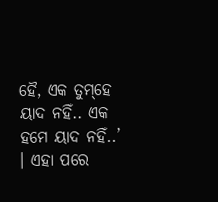ହୈ, ଏକ ତୁମ୍‌ହେ ୟାଦ ନହିଁ.. ଏକ ହମେ ୟାଦ ନହିଁ..’ । ଏହା ପରେ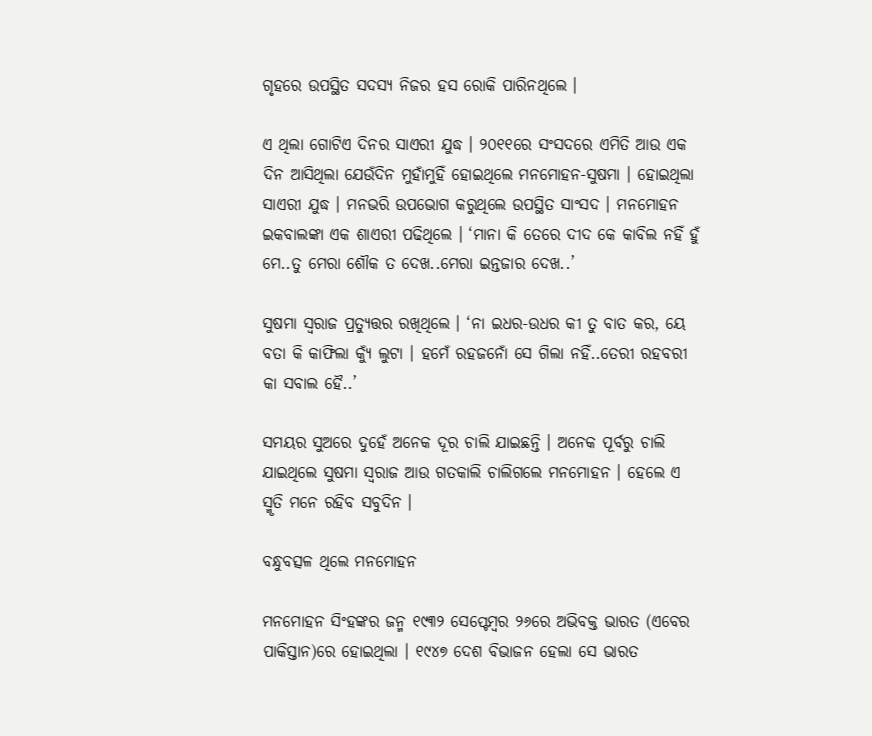ଗୃହରେ ଉପସ୍ଥିତ ସଦସ୍ୟ ନିଜର ହସ ରୋକି ପାରିନଥିଲେ ।

ଏ ଥିଲା ଗୋଟିଏ ଦିନର ସାଏରୀ ଯୁଦ୍ଧ । ୨୦୧୧ରେ ସଂସଦରେ ଏମିତି ଆଉ ଏକ ଦିନ ଆସିଥିଲା ଯେଉଁଦିନ ମୁହାଁମୁହିଁ ହୋଇଥିଲେ ମନମୋହନ-ସୁଷମା । ହୋଇଥିଲା ସାଏରୀ ଯୁଦ୍ଧ । ମନଭରି ଉପଭୋଗ କରୁଥିଲେ ଉପସ୍ଥିତ ସାଂସଦ । ମନମୋହନ ଇକବାଲଙ୍କା ଏକ ଶାଏରୀ ପଢିଥିଲେ । ‘ମାନା କି ତେରେ ଦୀଦ କେ କାବିଲ ନହିଁ ହୁଁ ମେ..ତୁ ମେରା ଶୌକ ତ ଦେଖ..ମେରା ଇନ୍ତଜାର ଦେଖ..’

ସୁଷମା ସ୍ୱରାଜ ପ୍ରତ୍ୟୁତ୍ତର ରଖିଥିଲେ । ‘ନା ଇଧର-ଉଧର କୀ ତୁ ବାତ କର, ୟେ ବତା କି କାଫିଲା କ୍ୟୁଁ ଲୁଟା । ହମେଁ ରହଜନୋଁ ସେ ଗିଲା ନହିଁ..ତେରୀ ରହବରୀ କା ସବାଲ ହୈ..’

ସମୟର ସୁଅରେ ଦୁହେଁ ଅନେକ ଦୂର ଚାଲି ଯାଇଛନ୍ତି । ଅନେକ ପୂର୍ବରୁ ଚାଲି ଯାଇଥିଲେ ସୁଷମା ସ୍ୱରାଜ ଆଉ ଗତକାଲି ଚାଲିଗଲେ ମନମୋହନ । ହେଲେ ଏ ସ୍ମୃତି ମନେ ରହିବ ସବୁଦିନ ।

ବନ୍ଧୁବତ୍ସଳ ଥିଲେ ମନମୋହନ

ମନମୋହନ ସିଂହଙ୍କର ଜନ୍ମ ୧୯୩୨ ସେପ୍ଟେମ୍ବର ୨୬ରେ ଅଭିବକ୍ତ ଭାରତ (ଏବେର ପାକିସ୍ତାନ)ରେ ହୋଇଥିଲା । ୧୯୪୭ ଦେଶ ବିଭାଜନ ହେଲା ସେ ଭାରତ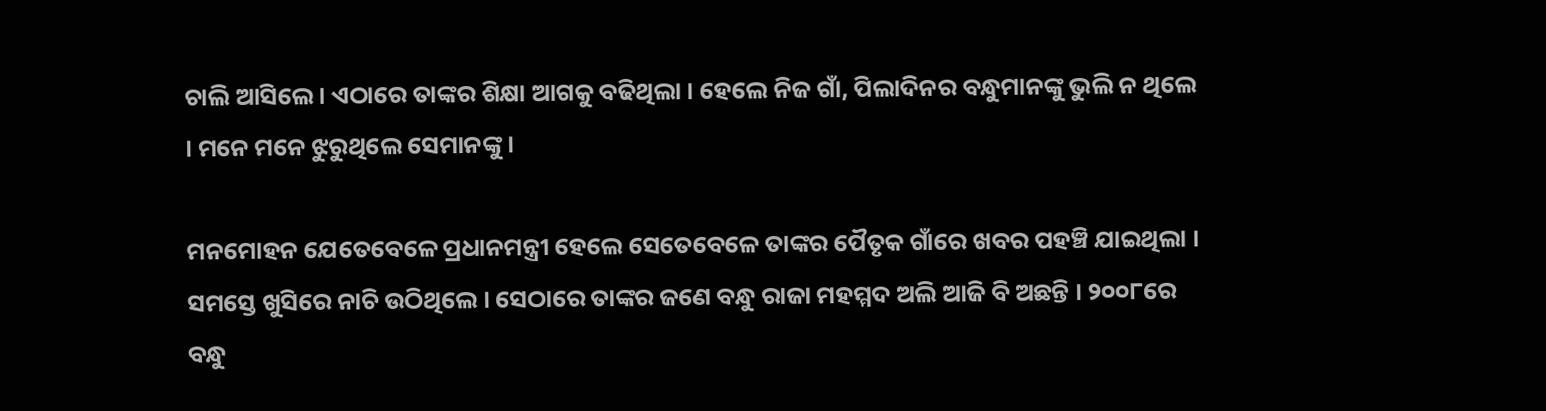ଚାଲି ଆସିଲେ । ଏଠାରେ ତାଙ୍କର ଶିକ୍ଷା ଆଗକୁ ବଢିଥିଲା । ହେଲେ ନିଜ ଗାଁ, ପିଲାଦିନର ବନ୍ଧୁମାନଙ୍କୁ ଭୁଲି ନ ଥିଲେ । ମନେ ମନେ ଝୁରୁଥିଲେ ସେମାନଙ୍କୁ ।

ମନମୋହନ ଯେତେବେଳେ ପ୍ରଧାନମନ୍ତ୍ରୀ ହେଲେ ସେତେବେଳେ ତାଙ୍କର ପୈତୃକ ଗାଁରେ ଖବର ପହଞ୍ଚି ଯାଇଥିଲା । ସମସ୍ତେ ଖୁସିରେ ନାଚି ଉଠିଥିଲେ । ସେଠାରେ ତାଙ୍କର ଜଣେ ବନ୍ଧୁ ରାଜା ମହମ୍ମଦ ଅଲି ଆଜି ବି ଅଛନ୍ତି । ୨୦୦୮ରେ ବନ୍ଧୁ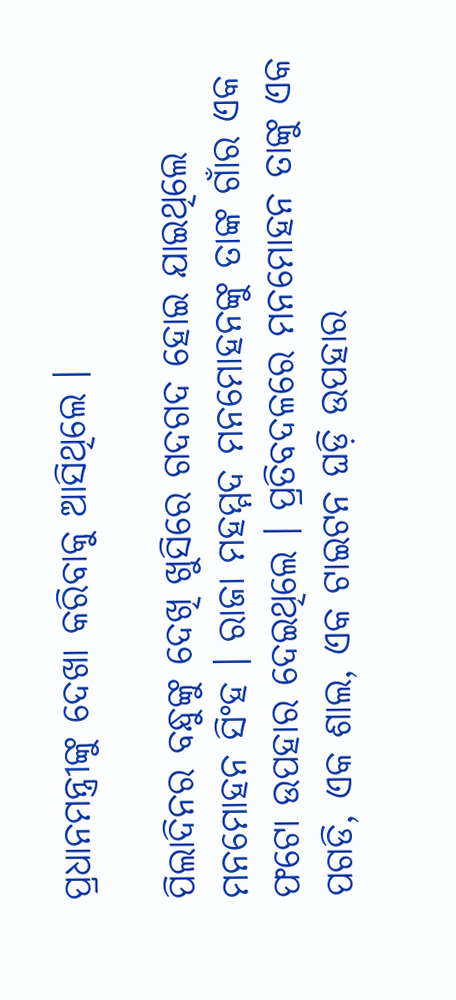ପ୍ରଧାନମନ୍ତ୍ରୀଙ୍କୁ ଦେଖା କରିବାକୁ ଆସିଥିଲେ ।

ପିଲାଦିନର ବନ୍ଧୁଙ୍କୁ ଦେଖି ଖୁସିରେ ଗଦଗଦ ହୋଇ ଯାଇଥିଲେ ମନମୋହନ ସିଂହ । ରାଜା ମହମ୍ମଦ ମନମୋହନଙ୍କୁ ତାଙ୍କ ଗାଁର ଏକ ଫଟୋ ଉପହାର ଦେଇଥିଲେ । ପ୍ରତିବଦଳରେ ମନମୋହନ ତାଙ୍କୁ ଏକ ପଗଡି, ଏକ ଶାଲ, ଏକ ଟାଇଟନ ଘଡ଼ି ଉପହାର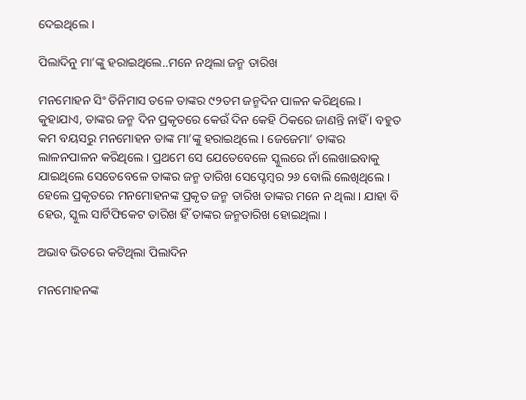ଦେଇଥିଲେ ।

ପିଲାଦିନୁ ମା’ଙ୍କୁ ହରାଇଥିଲେ..ମନେ ନଥିଲା ଜନ୍ମ ତାରିଖ

ମନମୋହନ ସିଂ ତିନିମାସ ତଳେ ତାଙ୍କର ୯୨ତମ ଜନ୍ମଦିନ ପାଳନ କରିଥିଲେ । କୁହାଯାଏ, ତାଙ୍କର ଜନ୍ମ ଦିନ ପ୍ରକୃତରେ କେଉଁ ଦିନ କେହି ଠିକରେ ଜାଣନ୍ତି ନାହିଁ । ବହୁତ କମ ବୟସରୁ ମନମୋହନ ତାଙ୍କ ମା’ଙ୍କୁ ହରାଇଥିଲେ । ଜେଜେମା’ ତାଙ୍କର ଲାଳନପାଳନ କରିଥିଲେ । ପ୍ରଥମେ ସେ ଯେତେବେଳେ ସ୍କୁଲରେ ନାଁ ଲେଖାଇବାକୁ ଯାଇଥିଲେ ସେତେବେଳେ ତାଙ୍କର ଜନ୍ମ ତାରିଖ ସେପ୍ଟେମ୍ବର ୨୬ ବୋଲି ଲେଖିଥିଲେ । ହେଲେ ପ୍ରକୃତରେ ମନମୋହନଙ୍କ ପ୍ରକୃତ ଜନ୍ମ ତାରିଖ ତାଙ୍କର ମନେ ନ ଥିଲା । ଯାହା ବି ହେଉ, ସ୍କୁଲ ସାର୍ଟିଫିକେଟ ତାରିଖ ହିଁ ତାଙ୍କର ଜନ୍ମତାରିଖ ହୋଇଥିଲା ।

ଅଭାବ ଭିତରେ କଟିଥିଲା ପିଲାଦିନ

ମନମୋହନଙ୍କ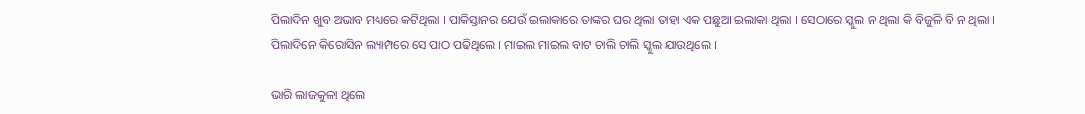ପିଲାଦିନ ଖୁବ ଅଭାବ ମଧ୍ୟରେ କଟିଥିଲା । ପାକିସ୍ତାନର ଯେଉଁ ଇଲାକାରେ ତାଙ୍କର ଘର ଥିଲା ତାହା ଏକ ପଛୁଆ ଇଲାକା ଥିଲା । ସେଠାରେ ସ୍କୁଲ ନ ଥିଲା କି ବିଜୁଳି ବି ନ ଥିଲା । ପିଲାଦିନେ କିରୋସିନ ଲ୍ୟାମ୍ପରେ ସେ ପାଠ ପଢିଥିଲେ । ମାଇଲ ମାଇଲ ବାଟ ଚାଲି ଚାଲି ସ୍କୁଲ ଯାଉଥିଲେ ।

ଭାରି ଲାଜକୁଳା ଥିଲେ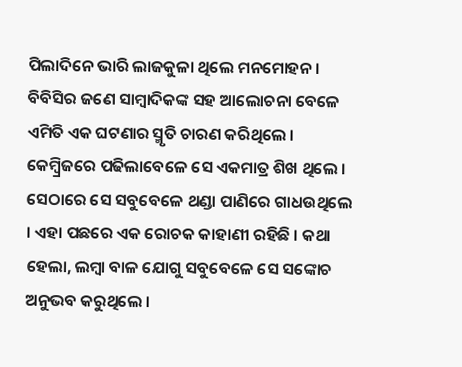ପିଲାଦିନେ ଭାରି ଲାଜକୁଳା ଥିଲେ ମନମୋହନ । ବିବିସିର ଜଣେ ସାମ୍ବାଦିକଙ୍କ ସହ ଆଲୋଚନା ବେଳେ ଏମିତି ଏକ ଘଟଣାର ସ୍ମୃତି ଚାରଣ କରିଥିଲେ । କେମ୍ବ୍ରିଜରେ ପଢିଲାବେଳେ ସେ ଏକମାତ୍ର ଶିଖ ଥିଲେ । ସେଠାରେ ସେ ସବୁବେଳେ ଥଣ୍ଡା ପାଣିରେ ଗାଧଉଥିଲେ । ଏହା ପଛରେ ଏକ ରୋଚକ କାହାଣୀ ରହିଛି । କଥା ହେଲା, ଲମ୍ବା ବାଳ ଯୋଗୁ ସବୁବେଳେ ସେ ସଙ୍କୋଚ ଅନୁଭବ କରୁଥିଲେ ।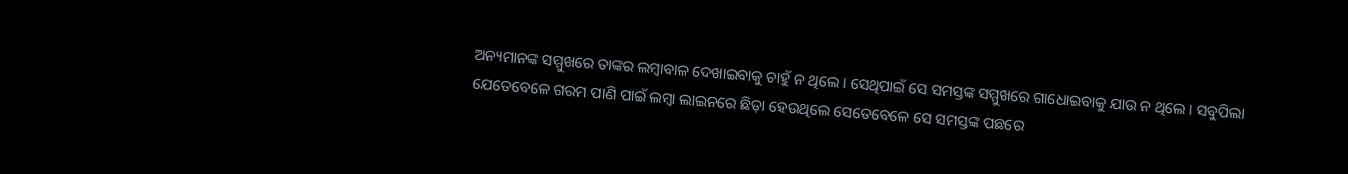ଅନ୍ୟମାନଙ୍କ ସମ୍ମୁଖରେ ତାଙ୍କର ଲମ୍ବାବାଳ ଦେଖାଇବାକୁ ଚାହୁଁ ନ ଥିଲେ । ସେଥିପାଇଁ ସେ ସମସ୍ତଙ୍କ ସମ୍ମୁଖରେ ଗାଧୋଇବାକୁ ଯାଉ ନ ଥିଲେ । ସବୁପିଲା ଯେତେବେଳେ ଗରମ ପାଣି ପାଇଁ ଲମ୍ବା ଲାଇନରେ ଛିଡ଼ା ହେଉଥିଲେ ସେତେବେଳେ ସେ ସମସ୍ତଙ୍କ ପଛରେ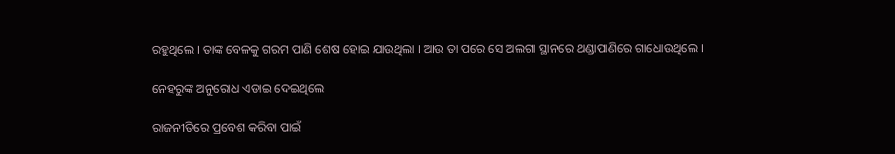ରହୁଥିଲେ । ତାଙ୍କ ବେଳକୁ ଗରମ ପାଣି ଶେଷ ହୋଇ ଯାଉଥିଲା । ଆଉ ତା ପରେ ସେ ଅଲଗା ସ୍ଥାନରେ ଥଣ୍ଡାପାଣିରେ ଗାଧୋଉଥିଲେ ।

ନେହରୁଙ୍କ ଅନୁରୋଧ ଏଡାଇ ଦେଇଥିଲେ

ରାଜନୀତିରେ ପ୍ରବେଶ କରିବା ପାଇଁ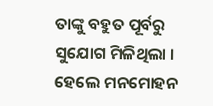ତାଙ୍କୁ ବହୁତ ପୂର୍ବରୁ ସୁଯୋଗ ମିଳିଥିଲା । ହେଲେ ମନମୋହନ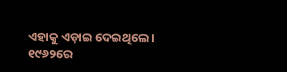ଏହାକୁ ଏଡ଼ାଇ ଦେଇଥିଲେ । ୧୯୬୨ରେ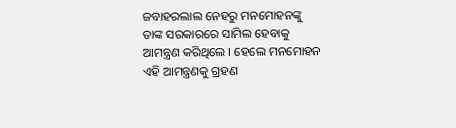ଜବାହରଲାଲ ନେହରୁ ମନମୋହନଙ୍କୁ ତାଙ୍କ ସରକାରରେ ସାମିଲ ହେବାକୁ ଆମନ୍ତ୍ରଣ କରିଥିଲେ । ହେଲେ ମନମୋହନ ଏହି ଆମନ୍ତ୍ରଣକୁ ଗ୍ରହଣ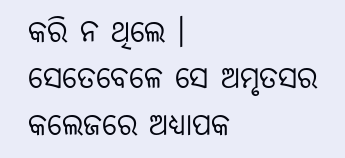କରି ନ ଥିଲେ । ସେତେବେଳେ ସେ ଅମୃତସର କଲେଜରେ ଅଧ୍ୟାପକ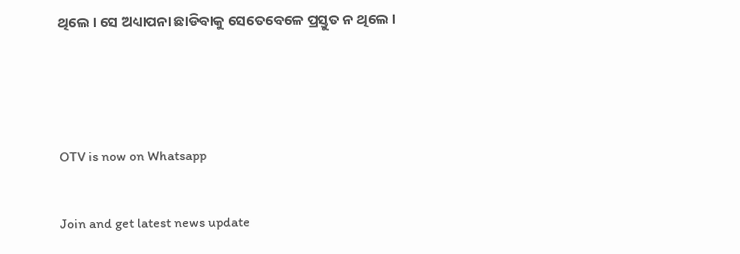ଥିଲେ । ସେ ଅଧ୍ୟାପନା ଛାଡିବାକୁ ସେତେବେଳେ ପ୍ରସ୍ତୁତ ନ ଥିଲେ ।



OTV is now on Whatsapp

Join and get latest news update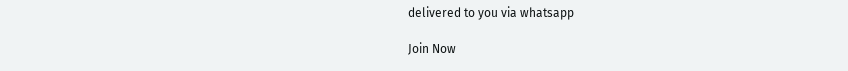delivered to you via whatsapp

Join Now